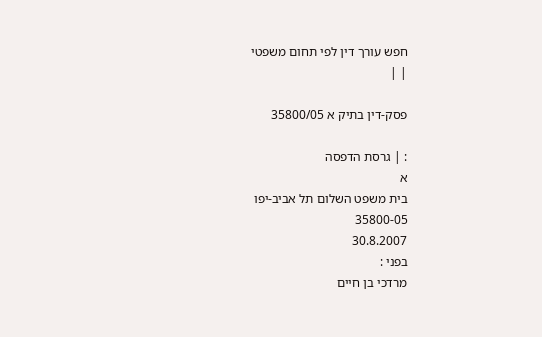חפש עורך דין לפי תחום משפטי
| |

פסק-דין בתיק א 35800/05

: | גרסת הדפסה
א
בית משפט השלום תל אביב-יפו
35800-05
30.8.2007
בפני :
מרדכי בן חיים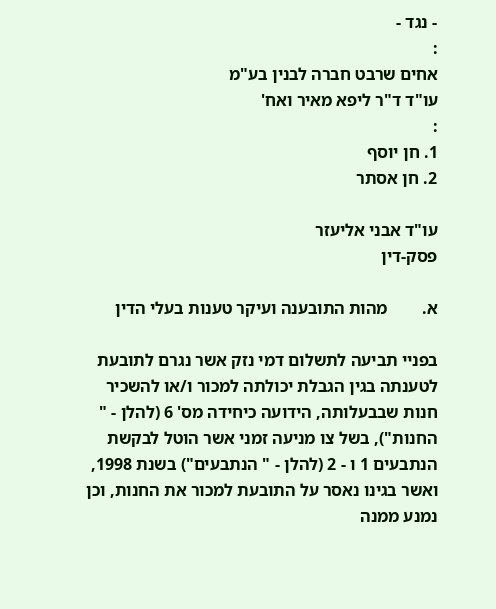- נגד -
:
אחים שרבט חברה לבנין בע"מ
עו"ד ד"ר ליפא מאיר ואח'
:
1. חן יוסף
2. חן אסתר

עו"ד אבני אליעזר
פסק-דין

א.        מהות התובענה ועיקר טענות בעלי הדין

בפניי תביעה לתשלום דמי נזק אשר נגרם לתובעת לטענתה בגין הגבלת יכולתה למכור ו/או להשכיר חנות שבבעלותה, הידועה כיחידה מס' 6 (להלן - " החנות"), בשל צו מניעה זמני אשר הוטל לבקשת הנתבעים 1 ו - 2 (להלן - " הנתבעים") בשנת 1998, ואשר בגינו נאסר על התובעת למכור את החנות, וכן נמנע ממנה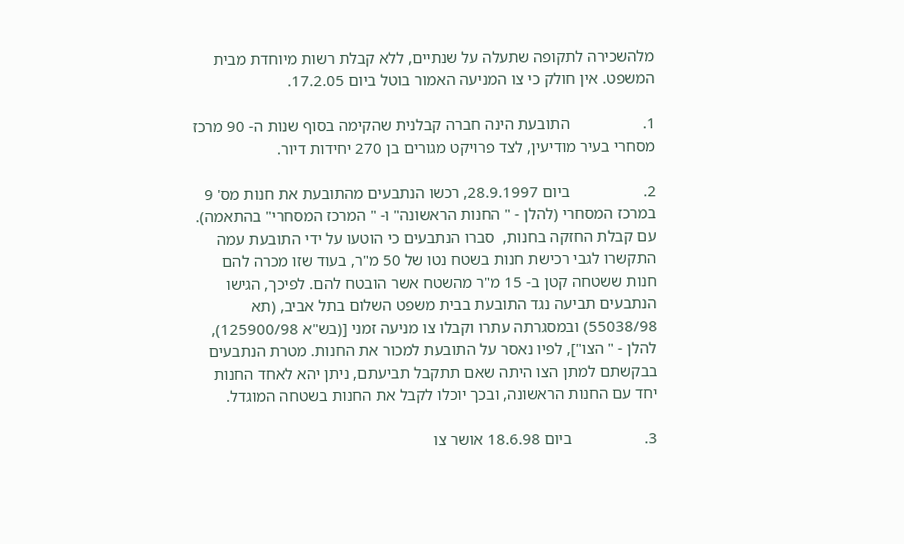מלהשכירה לתקופה שתעלה על שנתיים, ללא קבלת רשות מיוחדת מבית המשפט. אין חולק כי צו המניעה האמור בוטל ביום 17.2.05.

1.                  התובעת הינה חברה קבלנית שהקימה בסוף שנות ה- 90 מרכז מסחרי בעיר מודיעין, לצד פרויקט מגורים בן 270 יחידות דיור.

2.                  ביום 28.9.1997, רכשו הנתבעים מהתובעת את חנות מס' 9 במרכז המסחרי (להלן - " החנות הראשונה" ו- " המרכז המסחרי" בהתאמה). עם קבלת החזקה בחנות,  סברו הנתבעים כי הוטעו על ידי התובעת עמה התקשרו לגבי רכישת חנות בשטח נטו של 50 מ"ר, בעוד שזו מכרה להם  חנות ששטחה קטן ב- 15 מ"ר מהשטח אשר הובטח להם. לפיכך, הגישו הנתבעים תביעה נגד התובעת בבית משפט השלום בתל אביב, (תא 55038/98) ובמסגרתה עתרו וקבלו צו מניעה זמני [(בש"א 125900/98), להלן - " הצו"], לפיו נאסר על התובעת למכור את החנות. מטרת הנתבעים בבקשתם למתן הצו היתה שאם תתקבל תביעתם, ניתן יהא לאחד החנות יחד עם החנות הראשונה, ובכך יוכלו לקבל את החנות בשטחה המוגדל.

3.                  ביום 18.6.98 אושר צו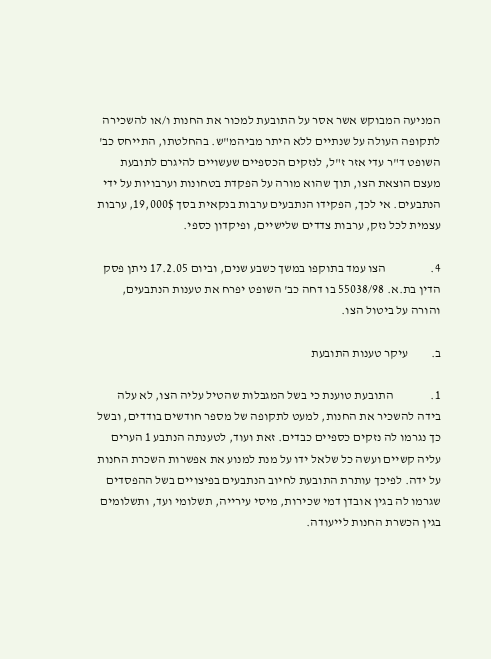המניעה המבוקש אשר אסר על התובעת למכור את החנות ו/או להשכירה לתקופה העולה על שנתיים ללא היתר מביהמ"ש. בהחלטתו, התייחס כב' השופט ד"ר עדי אזר ז"ל, לנזקים הכספיים שעשויים להיגרם לתובעת מעצם הוצאת הצו, תוך שהוא מורה על הפקדת בטחונות וערבויות על ידי הנתבעים. אי לכך, הפקידו הנתבעים ערבות בנקאית בסך 19,000$, ערבות עצמית לכל נזק, ערבות צדדים שלישיים, ופיקדון כספי.

4.                  הצו עמד בתוקפו במשך כשבע שנים, וביום 17.2.05 ניתן פסק הדין בת.א. 55038/98 בו דחה כב' השופט יפרח את טענות הנתבעים, והורה על ביטול הצו.

ב.         עיקר טענות התובעת

1.               התובעת טוענת כי בשל המגבלות שהטיל עליה הצו, לא עלה בידה להשכיר את החנות, למעט לתקופה של מספר חודשים בודדים, ובשל כך נגרמו לה נזקים כספיים כבדים. זאת ועוד, לטענתה הנתבע 1 הערים עליה קשיים ועשה כל שלאל ידו על מנת למנוע את אפשרות השכרת החנות על ידה. לפיכך עותרת התובעת לחיוב הנתבעים בפיצויים בשל ההפסדים שגרמו לה בגין אובדן דמי שכירות, מיסי עירייה, תשלומי ועד, ותשלומים בגין הכשרת החנות לייעודה.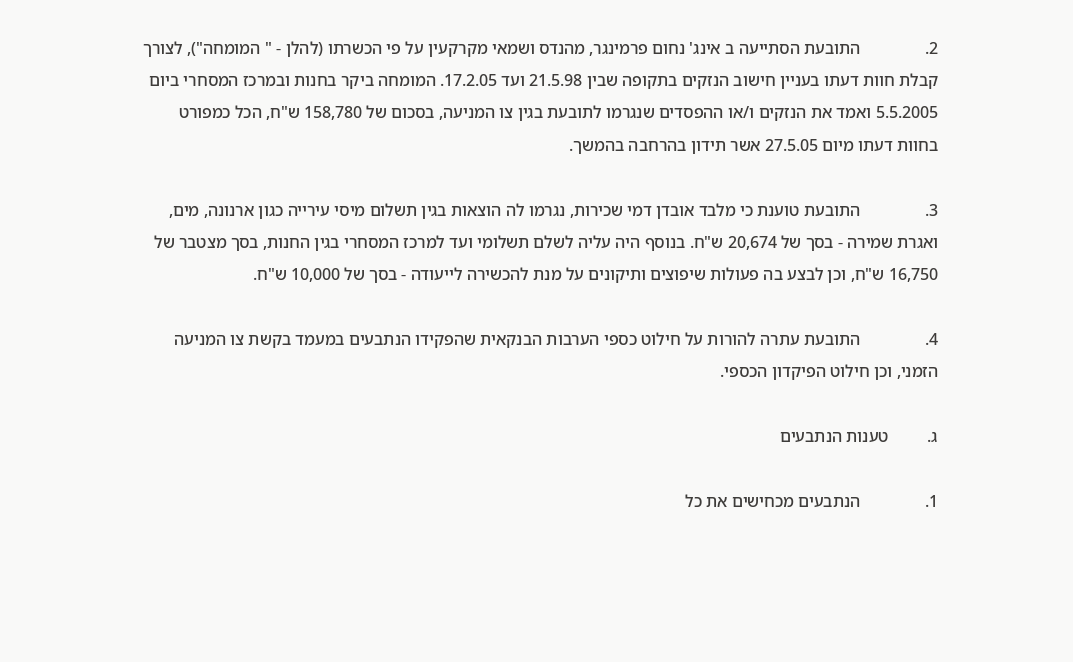2.               התובעת הסתייעה ב אינג' נחום פרמינגר, מהנדס ושמאי מקרקעין על פי הכשרתו (להלן - " המומחה"), לצורך קבלת חוות דעתו בעניין חישוב הנזקים בתקופה שבין 21.5.98 ועד 17.2.05. המומחה ביקר בחנות ובמרכז המסחרי ביום 5.5.2005 ואמד את הנזקים ו/או ההפסדים שנגרמו לתובעת בגין צו המניעה, בסכום של 158,780 ש"ח, הכל כמפורט בחוות דעתו מיום 27.5.05 אשר תידון בהרחבה בהמשך.

3.               התובעת טוענת כי מלבד אובדן דמי שכירות, נגרמו לה הוצאות בגין תשלום מיסי עירייה כגון ארנונה, מים, ואגרת שמירה - בסך של 20,674 ש"ח. בנוסף היה עליה לשלם תשלומי ועד למרכז המסחרי בגין החנות, בסך מצטבר של 16,750 ש"ח, וכן לבצע בה פעולות שיפוצים ותיקונים על מנת להכשירה לייעודה - בסך של 10,000 ש"ח.

4.               התובעת עתרה להורות על חילוט כספי הערבות הבנקאית שהפקידו הנתבעים במעמד בקשת צו המניעה הזמני, וכן חילוט הפיקדון הכספי.

ג.         טענות הנתבעים

1.               הנתבעים מכחישים את כל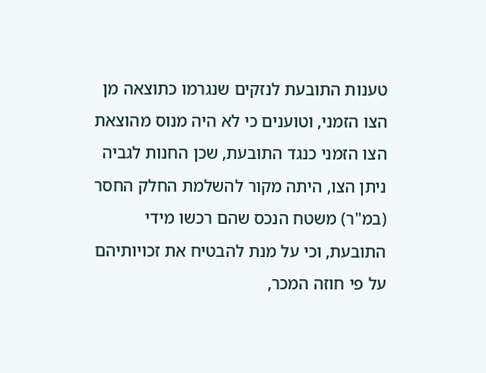טענות התובעת לנזקים שנגרמו כתוצאה מן הצו הזמני, וטוענים כי לא היה מנוס מהוצאת הצו הזמני כנגד התובעת, שכן החנות לגביה ניתן הצו, היתה מקור להשלמת החלק החסר (במ"ר) משטח הנכס שהם רכשו מידי התובעת, וכי על מנת להבטיח את זכויותיהם על פי חוזה המכר,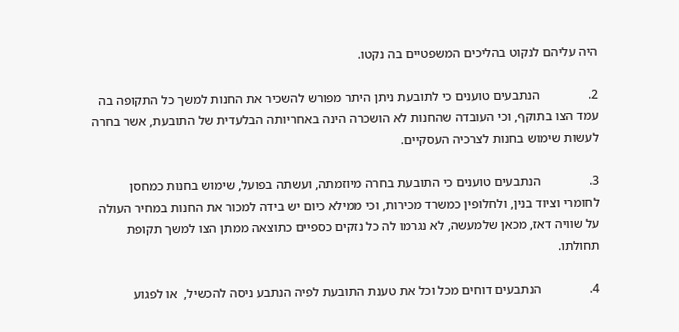היה עליהם לנקוט בהליכים המשפטיים בה נקטו.

2.               הנתבעים טוענים כי לתובעת ניתן היתר מפורש להשכיר את החנות למשך כל התקופה בה עמד הצו בתוקף, וכי העובדה שהחנות לא הושכרה הינה באחריותה הבלעדית של התובעת, אשר בחרה לעשות שימוש בחנות לצרכיה העסקיים.

3.               הנתבעים טוענים כי התובעת בחרה מיוזמתה, ועשתה בפועל, שימוש בחנות כמחסן לחומרי וציוד בנין, ולחלופין כמשרד מכירות, וכי ממילא כיום יש בידה למכור את החנות במחיר העולה על שוויה דאז, מכאן שלמעשה, לא נגרמו לה כל נזקים כספיים כתוצאה ממתן הצו למשך תקופת תחולתו.

4.               הנתבעים דוחים מכל וכל את טענת התובעת לפיה הנתבע ניסה להכשיל,  או לפגוע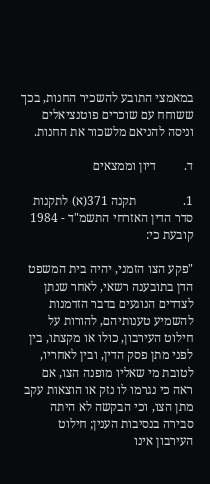במאמצי התובע להשכיר החנות, בכך ששוחח עם שוכרים פוטנציאלים וניסה להניאם מלשכור את החנות.

ד.         דיון וממצאים

1.               תקנה 371(א) לתקנות סדר הדין האזרחי התשמ"ד - 1984 קובעת כי:

"פקע הצו הזמני, יהיה בית המשפט הדן בתובענה רשאי, לאחר שנתן לצדדים הנוגעים בדבר הזדמנות להשמיע טענותיהם, להורות על חילוט העירבון, כולו או מקצתו, בין לפני מתן פסק הדין, ובין לאחריו, לטובת מי שאליו מופנה הצו, אם ראה כי נגרמו לו נזק או הוצאות עקב מתן הצו, וכי הבקשה לא היתה סבירה בנסיבות הענין; חילוט העירבון אינו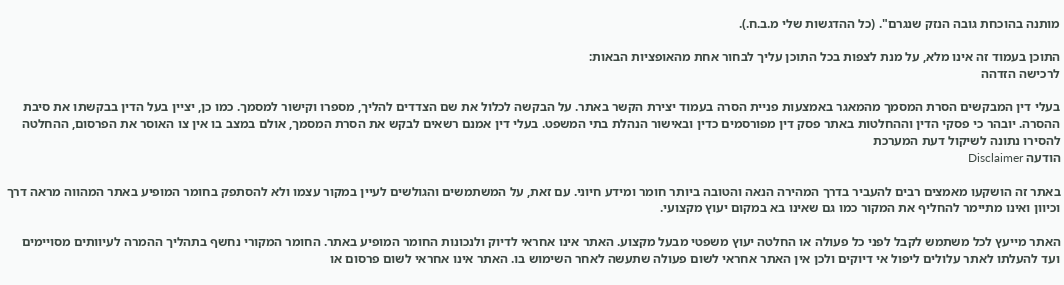מותנה בהוכחת גובה הנזק שנגרם". (כל ההדגשות שלי מ.ב.ח.).

התוכן בעמוד זה אינו מלא, על מנת לצפות בכל התוכן עליך לבחור אחת מהאופציות הבאות:
לרכישה הזדהה

בעלי דין המבקשים הסרת המסמך מהמאגר באמצעות פניית הסרה בעמוד יצירת הקשר באתר. על הבקשה לכלול את שם הצדדים להליך, מספרו וקישור למסמך. כמו כן, יציין בעל הדין בבקשתו את סיבת ההסרה. יובהר כי פסקי הדין וההחלטות באתר פסק דין מפורסמים כדין ובאישור הנהלת בתי המשפט. בעלי דין אמנם רשאים לבקש את הסרת המסמך, אולם במצב בו אין צו האוסר את הפרסום, ההחלטה להסירו נתונה לשיקול דעת המערכת
הודעה Disclaimer

באתר זה הושקעו מאמצים רבים להעביר בדרך המהירה הנאה והטובה ביותר חומר ומידע חיוני. עם זאת, על המשתמשים והגולשים לעיין במקור עצמו ולא להסתפק בחומר המופיע באתר המהווה מראה דרך וכיוון ואינו מתיימר להחליף את המקור כמו גם שאינו בא במקום יעוץ מקצועי.

האתר מייעץ לכל משתמש לקבל לפני כל פעולה או החלטה יעוץ משפטי מבעל מקצוע. האתר אינו אחראי לדיוק ולנכונות החומר המופיע באתר. החומר המקורי נחשף בתהליך ההמרה לעיוותים מסויימים ועד להעלתו לאתר עלולים ליפול אי דיוקים ולכן אין האתר אחראי לשום פעולה שתעשה לאחר השימוש בו. האתר אינו אחראי לשום פרסום או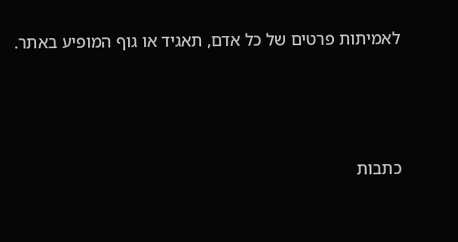לאמיתות פרטים של כל אדם, תאגיד או גוף המופיע באתר.




כתבות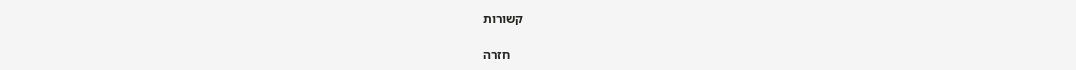קשורות

    חזרה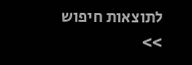לתוצאות חיפוש >>